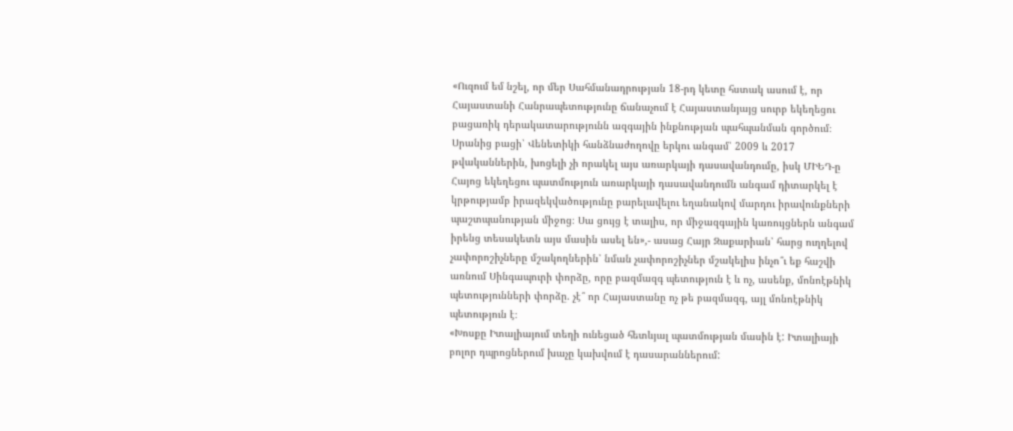«Ուզում եմ նշել, որ մեր Սահմանադրության 18-րդ կետը հստակ ասում է, որ Հայաստանի Հանրապետությունը ճանաչում է Հայաստանյայց սուրբ եկեղեցու բացառիկ դերակատարությունն ազգային ինքնության պահպանման գործում։ Սրանից բացի՝ Վենետիկի հանձնաժողովը երկու անգամ՝ 2009 և 2017 թվականներին, խոցելի չի որակել այս առարկայի դասավանդումը, իսկ ՄԻԵԴ-ը Հայոց եկեղեցու պատմություն առարկայի դասավանդումն անգամ դիտարկել է կրթությամբ իրազեկվածությունը բարելավելու եղանակով մարդու իրավունքների պաշտպանության միջոց։ Սա ցույց է տալիս, որ միջազգային կառույցներն անգամ իրենց տեսակետն այս մասին ասել են»,- ասաց Հայր Զաքարիան՝ հարց ուղղելով չափորոշիչները մշակողներին՝ նման չափորոշիչներ մշակելիս ինչո՞ւ եք հաշվի առնում Սինգապուրի փորձը, որը բազմազգ պետություն է և ոչ, ասենք, մոնոէթնիկ պետությունների փորձը. չէ՞ որ Հայաստանը ոչ թե բազմազգ, այլ մոնոէթնիկ պետություն է։
«Խոսքը Իտալիայում տեղի ունեցած հետևյալ պատմության մասին է: Իտալիայի բոլոր դպրոցներում խաչը կախվում է դասարաններում: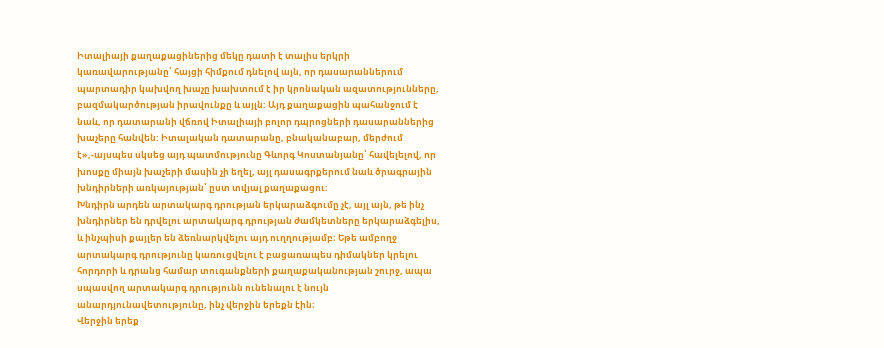Իտալիայի քաղաքացիներից մեկը դատի է տալիս երկրի կառավարությանը՝ հայցի հիմքում դնելով այն, որ դասարաններում պարտադիր կախվող խաչը խախտում է իր կրոնական ազատությունները, բազմակարծության իրավունքը և այլն: Այդ քաղաքացին պահանջում է նաև, որ դատարանի վճռով Իտալիայի բոլոր դպրոցների դասարաններից խաչերը հանվեն: Իտալական դատարանը, բնականաբար, մերժում է»,-այսպես սկսեց այդ պատմությունը Գևորգ Կոստանյանը՝ հավելելով, որ խոսքը միայն խաչերի մասին չի եղել, այլ դասագրքերում նաև ծրագրային խնդիրների առկայության՝ ըստ տվյալ քաղաքացու:
Խնդիրն արդեն արտակարգ դրության երկարաձգումը չէ, այլ այն, թե ինչ խնդիրներ են դրվելու արտակարգ դրության ժամկետները երկարաձգելիս, և ինչպիսի քայլեր են ձեռնարկվելու այդ ուղղությամբ։ Եթե ամբողջ արտակարգ դրությունը կառուցվելու է բացառապես դիմակներ կրելու հորդորի և դրանց համար տուգանքների քաղաքականության շուրջ, ապա սպասվող արտակարգ դրությունն ունենալու է նույն անարդյունավետությունը, ինչ վերջին երեքն էին։
Վերջին երեք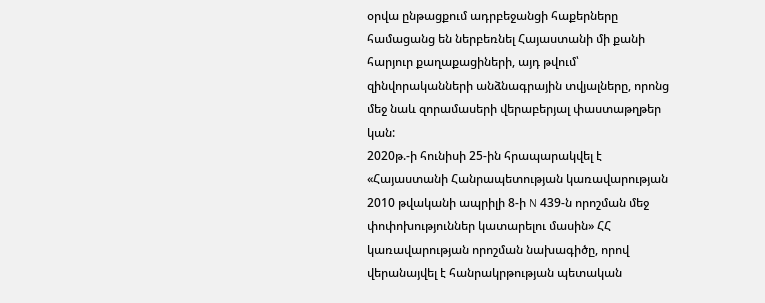օրվա ընթացքում ադրբեջանցի հաքերները համացանց են ներբեռնել Հայաստանի մի քանի հարյուր քաղաքացիների, այդ թվում՝ զինվորականների անձնագրային տվյալները, որոնց մեջ նաև զորամասերի վերաբերյալ փաստաթղթեր կան:
2020թ.-ի հունիսի 25-ին հրապարակվել է «Հայաստանի Հանրապետության կառավարության 2010 թվականի ապրիլի 8-ի N 439-ն որոշման մեջ փոփոխություններ կատարելու մասին» ՀՀ կառավարության որոշման նախագիծը, որով վերանայվել է հանրակրթության պետական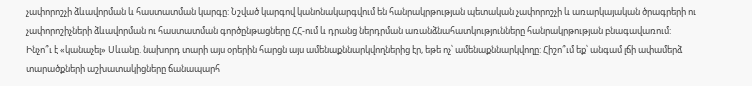չափորոշչի ձևավորման և հաստատման կարգը: Նշված կարգով կանոնակարգվում են հանրակրթության պետական չափորոշչի և առարկայական ծրագրերի ու չափորոշիչների ձևավորման ու հաստատման գործընթացները ՀՀ-ում և դրանց ներդրման առանձնահատկությունները հանրակրթության բնագավառում:
Ինչո՞ւ է «կանաչել» Սևանը. նախորդ տարի այս օրերին հարցն այս ամենաքննարկվողներից էր, եթե ոչ՝ ամենաքննարկվողը: Հիշո՞ւմ եք՝ անգամ լճի ափամերձ տարածքների աշխատակիցները ճանապարհ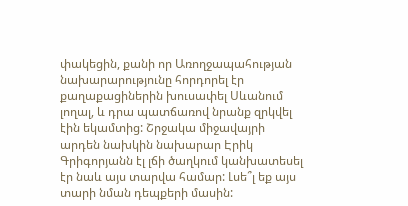փակեցին, քանի որ Առողջապահության նախարարությունը հորդորել էր քաղաքացիներին խուսափել Սևանում լողալ, և դրա պատճառով նրանք զրկվել էին եկամտից: Շրջակա միջավայրի արդեն նախկին նախարար Էրիկ Գրիգորյանն էլ լճի ծաղկում կանխատեսել էր նաև այս տարվա համար: Լսե՞լ եք այս տարի նման դեպքերի մասին: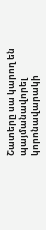Շատերը սա կարող են պայմանավորել կորոնավարակի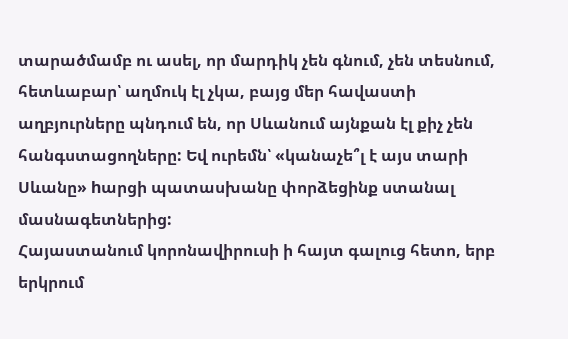տարածմամբ ու ասել, որ մարդիկ չեն գնում, չեն տեսնում, հետևաբար՝ աղմուկ էլ չկա, բայց մեր հավաստի աղբյուրները պնդում են, որ Սևանում այնքան էլ քիչ չեն հանգստացողները: Եվ ուրեմն՝ «կանաչե՞լ է այս տարի Սևանը» hարցի պատասխանը փորձեցինք ստանալ մասնագետներից:
Հայաստանում կորոնավիրուսի ի հայտ գալուց հետո, երբ երկրում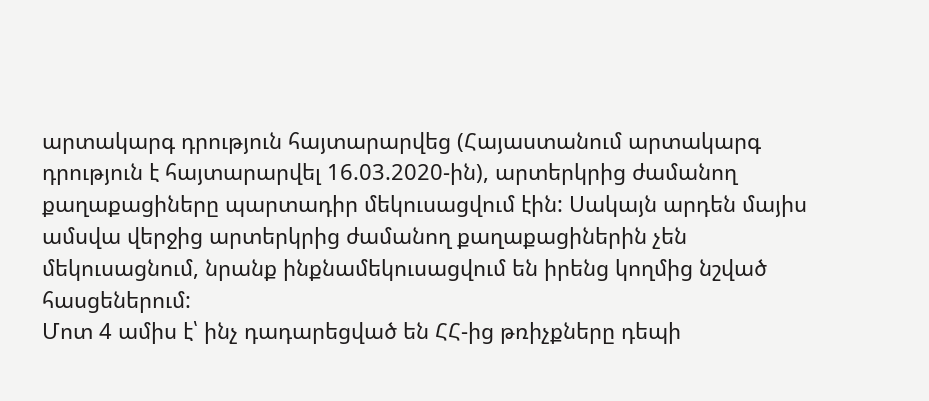արտակարգ դրություն հայտարարվեց (Հայաստանում արտակարգ դրություն է հայտարարվել 16.03.2020-ին), արտերկրից ժամանող քաղաքացիները պարտադիր մեկուսացվում էին: Սակայն արդեն մայիս ամսվա վերջից արտերկրից ժամանող քաղաքացիներին չեն մեկուսացնում, նրանք ինքնամեկուսացվում են իրենց կողմից նշված հասցեներում:
Մոտ 4 ամիս է՝ ինչ դադարեցված են ՀՀ-ից թռիչքները դեպի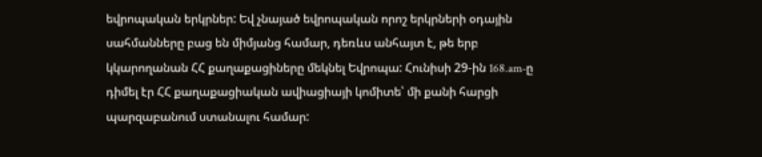եվրոպական երկրներ: Եվ չնայած եվրոպական որոշ երկրների օդային սահմանները բաց են միմյանց համար, դեռևս անհայտ է, թե երբ կկարողանան ՀՀ քաղաքացիները մեկնել Եվրոպա: Հունիսի 29-ին 168.am-ը դիմել էր ՀՀ քաղաքացիական ավիացիայի կոմիտե՝ մի քանի հարցի պարզաբանում ստանալու համար: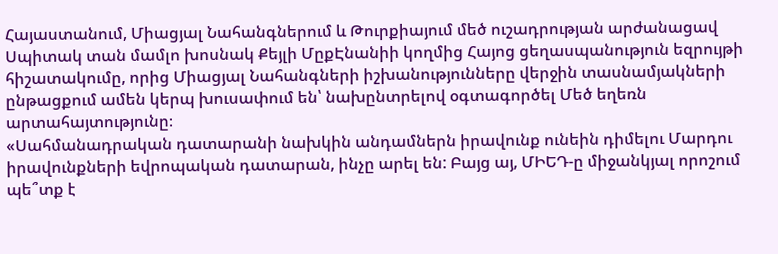Հայաստանում, Միացյալ Նահանգներում և Թուրքիայում մեծ ուշադրության արժանացավ Սպիտակ տան մամլո խոսնակ Քեյլի ՄըքԷնանիի կողմից Հայոց ցեղասպանություն եզրույթի հիշատակումը, որից Միացյալ Նահանգների իշխանությունները վերջին տասնամյակների ընթացքում ամեն կերպ խուսափում են՝ նախընտրելով օգտագործել Մեծ եղեռն արտահայտությունը։
«Սահմանադրական դատարանի նախկին անդամներն իրավունք ունեին դիմելու Մարդու իրավունքների եվրոպական դատարան, ինչը արել են: Բայց այ, ՄԻԵԴ-ը միջանկյալ որոշում պե՞տք է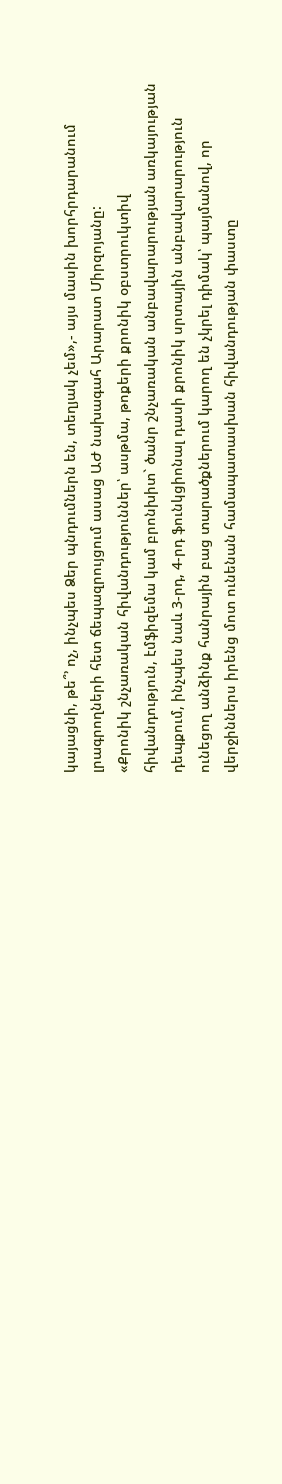կայացնի, թե՞՚ ոչ, ինչպես Ձեր պնդումներն են, տեղյակ չեմ»,- այս մասին խորհրդարանում լրագրողների հետ ճեպազրույցում ասաց ԱԺ նախագահ Արարատ Միրզոյանը:
«Քրոնիկ շնչառական հիվանդություններ՝ ասթմա, թոքերի քրոնիկ օբստրուկտիվ հիվանդություն, էմֆիզեմա կամ բրոնխիտ` ծանր շնչառական անբավարարության առկայության դեպքում, ինչպես նաև 3-րդ, 4-րդ ֆունկցիոնալ դասի քրոնիկ սրտային անբավարարություն ունեցող անձինք հանրային բաց տարածքներում կարող են չկրել դիմակ՝ պայմանով, որ վերջիններս իրենց մոտ ունենան համապատասխան հիվանդության փաստը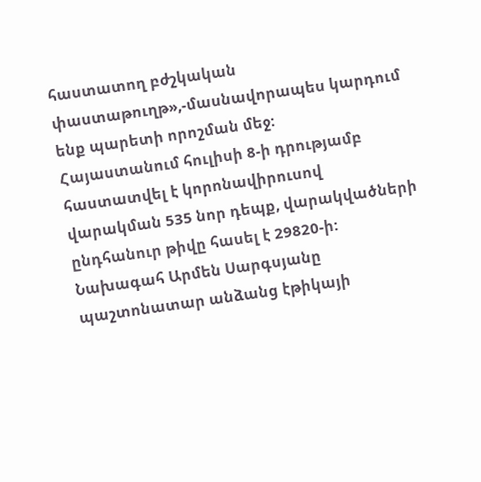հաստատող բժշկական փաստաթուղթ»,-մասնավորապես կարդում ենք պարետի որոշման մեջ:
Հայաստանում հուլիսի 8-ի դրությամբ հաստատվել է կորոնավիրուսով վարակման 535 նոր դեպք, վարակվածների ընդհանուր թիվը հասել է 29820-ի:
Նախագահ Արմեն Սարգսյանը պաշտոնատար անձանց էթիկայի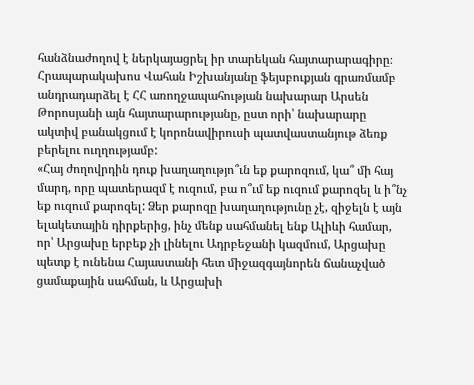հանձնաժողով է ներկայացրել իր տարեկան հայտարարագիրը։
Հրապարակախոս Վահան Իշխանյանը ֆեյսբուքյան գրառմամբ անդրադարձել է ՀՀ առողջապահության նախարար Արսեն Թորոսյանի այն հայտարարությանը, ըստ որի՝ նախարարը ակտիվ բանակցում է կորոնավիրուսի պատվաստանյութ ձեռք բերելու ուղղությամբ:
«Հայ ժողովրդին դուք խաղաղությո՞ւն եք քարոզում, կա՞ մի հայ մարդ, որը պատերազմ է ուզում, բա ո՞ւմ եք ուզում քարոզել և ի՞նչ եք ուզում քարոզել: Ձեր քարոզը խաղաղությունը չէ, զիջելն է այն ելակետային դիրքերից, ինչ մենք սահմանել ենք Ալիևի համար, որ՝ Արցախը երբեք չի լինելու Ադրբեջանի կազմում, Արցախը պետք է ունենա Հայաստանի հետ միջազգայնորեն ճանաչված ցամաքային սահման, և Արցախի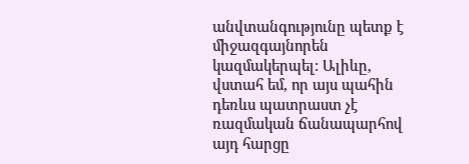անվտանգությունը պետք է միջազգայնորեն կազմակերպել: Ալիևը, վստահ եմ, որ այս պահին դեռևս պատրաստ չէ ռազմական ճանապարհով այդ հարցը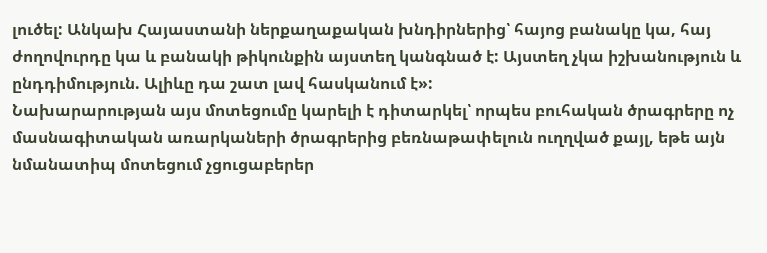լուծել: Անկախ Հայաստանի ներքաղաքական խնդիրներից՝ հայոց բանակը կա, հայ ժողովուրդը կա և բանակի թիկունքին այստեղ կանգնած է: Այստեղ չկա իշխանություն և ընդդիմություն. Ալիևը դա շատ լավ հասկանում է»:
Նախարարության այս մոտեցումը կարելի է դիտարկել՝ որպես բուհական ծրագրերը ոչ մասնագիտական առարկաների ծրագրերից բեռնաթափելուն ուղղված քայլ, եթե այն նմանատիպ մոտեցում չցուցաբերեր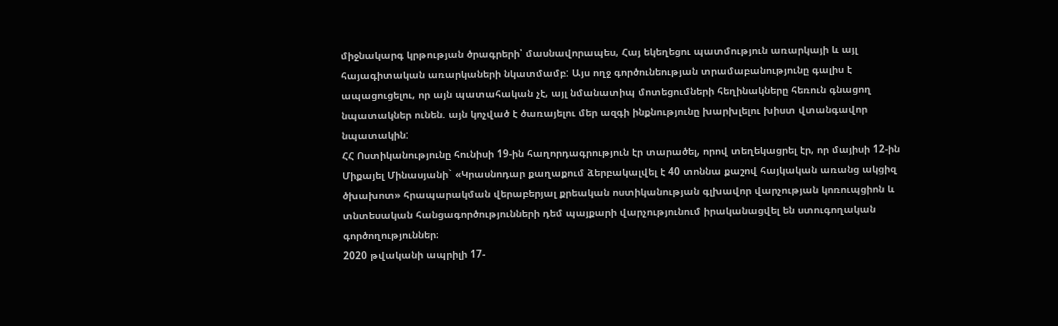միջնակարգ կրթության ծրագրերի՝ մասնավորապես, Հայ եկեղեցու պատմություն առարկայի և այլ հայագիտական առարկաների նկատմամբ: Այս ողջ գործունեության տրամաբանությունը գալիս է ապացուցելու, որ այն պատահական չէ, այլ նմանատիպ մոտեցումների հեղինակները հեռուն գնացող նպատակներ ունեն. այն կոչված է ծառայելու մեր ազգի ինքնությունը խարխլելու խիստ վտանգավոր նպատակին:
ՀՀ Ոստիկանությունը հունիսի 19-ին հաղորդագրություն էր տարածել, որով տեղեկացրել էր, որ մայիսի 12-ին Միքայել Մինասյանի` «Կրասնոդար քաղաքում ձերբակալվել է 40 տոննա քաշով հայկական առանց ակցիզ ծխախոտ» հրապարակման վերաբերյալ քրեական ոստիկանության գլխավոր վարչության կոռուպցիոն և տնտեսական հանցագործությունների դեմ պայքարի վարչությունում իրականացվել են ստուգողական գործողություններ։
2020 թվականի ապրիլի 17-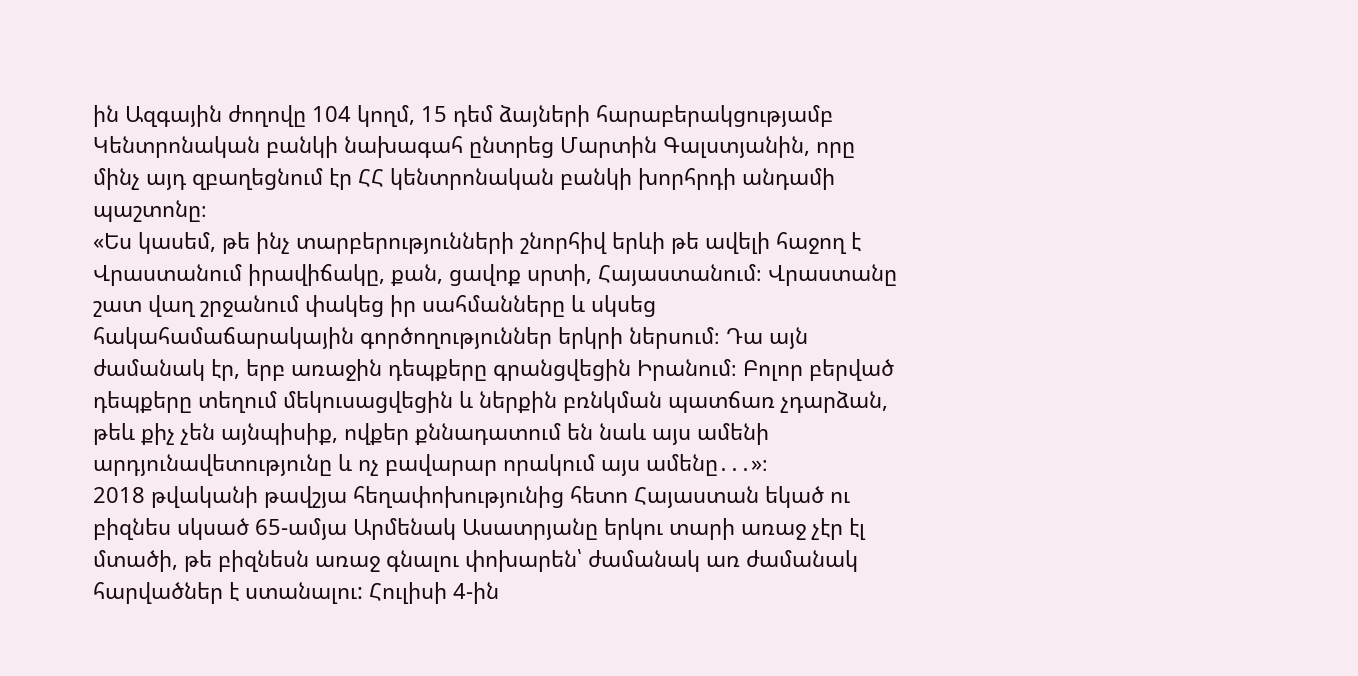ին Ազգային ժողովը 104 կողմ, 15 դեմ ձայների հարաբերակցությամբ Կենտրոնական բանկի նախագահ ընտրեց Մարտին Գալստյանին, որը մինչ այդ զբաղեցնում էր ՀՀ կենտրոնական բանկի խորհրդի անդամի պաշտոնը։
«Ես կասեմ, թե ինչ տարբերությունների շնորհիվ երևի թե ավելի հաջող է Վրաստանում իրավիճակը, քան, ցավոք սրտի, Հայաստանում։ Վրաստանը շատ վաղ շրջանում փակեց իր սահմանները և սկսեց հակահամաճարակային գործողություններ երկրի ներսում։ Դա այն ժամանակ էր, երբ առաջին դեպքերը գրանցվեցին Իրանում։ Բոլոր բերված դեպքերը տեղում մեկուսացվեցին և ներքին բռնկման պատճառ չդարձան, թեև քիչ չեն այնպիսիք, ովքեր քննադատում են նաև այս ամենի արդյունավետությունը և ոչ բավարար որակում այս ամենը․․․»։
2018 թվականի թավշյա հեղափոխությունից հետո Հայաստան եկած ու բիզնես սկսած 65-ամյա Արմենակ Ասատրյանը երկու տարի առաջ չէր էլ մտածի, թե բիզնեսն առաջ գնալու փոխարեն՝ ժամանակ առ ժամանակ հարվածներ է ստանալու: Հուլիսի 4-ին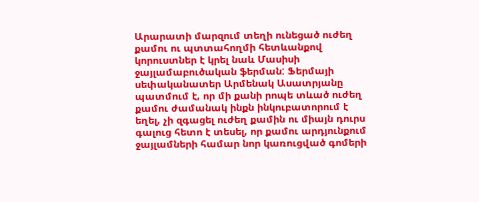Արարատի մարզում տեղի ունեցած ուժեղ քամու ու պտտահողմի հետևանքով կորուստներ է կրել նաև Մասիսի ջայլամաբուծական ֆերման: Ֆերմայի սեփականատեր Արմենակ Ասատրյանը պատմում է, որ մի քանի րոպե տևած ուժեղ քամու ժամանակ ինքն ինկուբատորում է եղել, չի զգացել ուժեղ քամին ու միայն դուրս գալուց հետո է տեսել, որ քամու արդյունքում ջայլամների համար նոր կառուցված գոմերի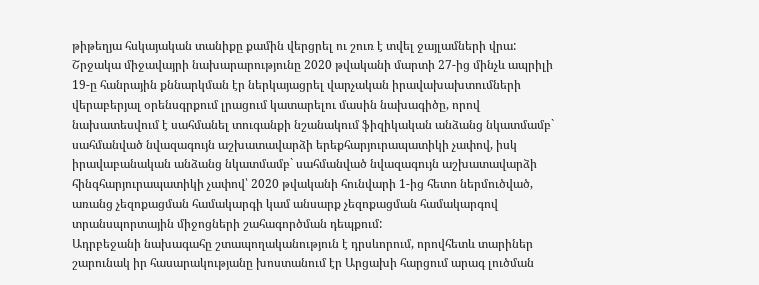թիթեղյա հսկայական տանիքը քամին վերցրել ու շուռ է տվել ջայլամների վրա:
Շրջակա միջավայրի նախարարությունը 2020 թվականի մարտի 27-ից մինչև ապրիլի 19-ը հանրային քննարկման էր ներկայացրել վարչական իրավախախտումների վերաբերյալ օրենսգրքում լրացում կատարելու մասին նախագիծը, որով նախատեսվում է սահմանել տուգանքի նշանակում ֆիզիկական անձանց նկատմամբ` սահմանված նվազագույն աշխատավարձի երեքհարյուրապատիկի չափով, իսկ իրավաբանական անձանց նկատմամբ` սահմանված նվազագույն աշխատավարձի հինգհարյուրապատիկի չափով՝ 2020 թվականի հունվարի 1-ից հետո ներմուծված, առանց չեզոքացման համակարգի կամ անսարք չեզոքացման համակարգով տրանսպորտային միջոցների շահագործման դեպքում:
Ադրբեջանի նախագահը շտապողականություն է դրսևորում, որովհետև տարիներ շարունակ իր հասարակությանը խոստանում էր Արցախի հարցում արագ լուծման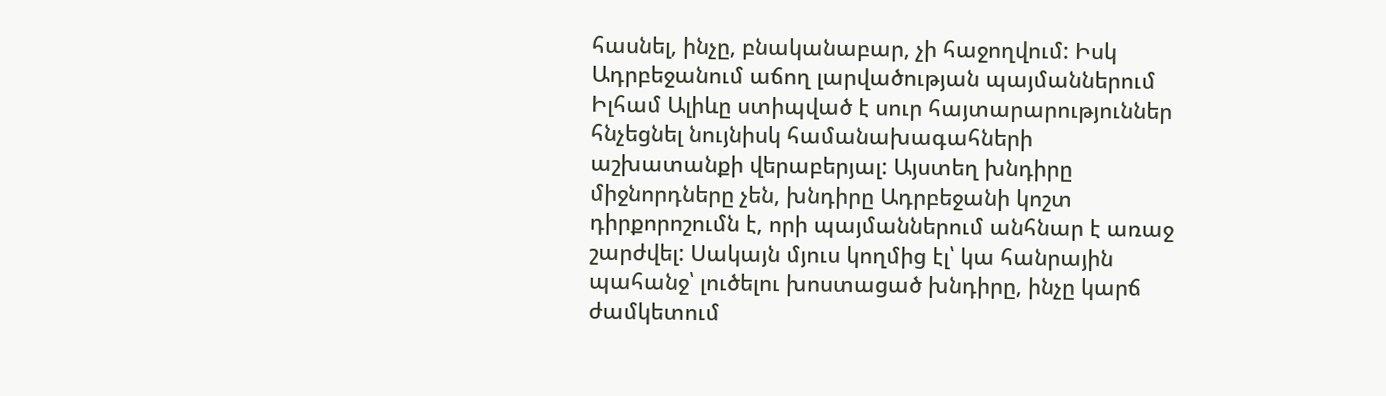հասնել, ինչը, բնականաբար, չի հաջողվում: Իսկ Ադրբեջանում աճող լարվածության պայմաններում Իլհամ Ալիևը ստիպված է սուր հայտարարություններ հնչեցնել նույնիսկ համանախագահների աշխատանքի վերաբերյալ: Այստեղ խնդիրը միջնորդները չեն, խնդիրը Ադրբեջանի կոշտ դիրքորոշումն է, որի պայմաններում անհնար է առաջ շարժվել: Սակայն մյուս կողմից էլ՝ կա հանրային պահանջ՝ լուծելու խոստացած խնդիրը, ինչը կարճ ժամկետում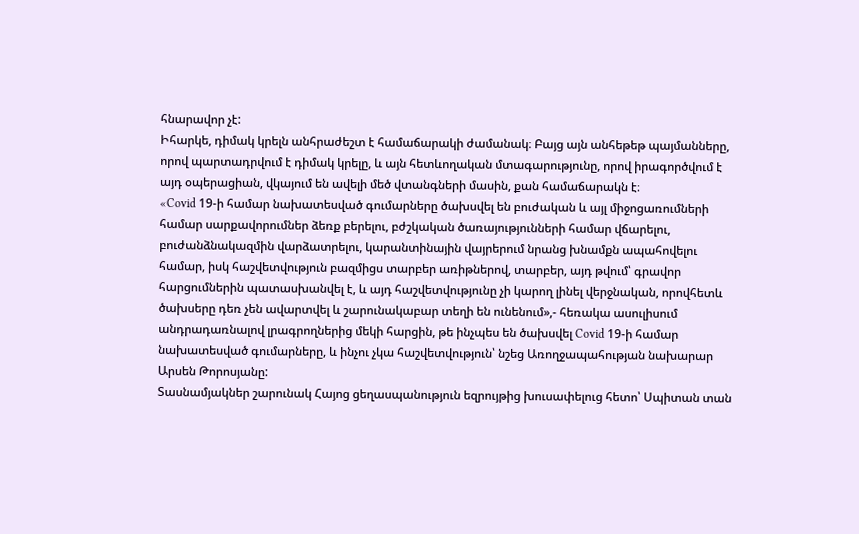հնարավոր չէ:
Իհարկե, դիմակ կրելն անհրաժեշտ է համաճարակի ժամանակ։ Բայց այն անհեթեթ պայմանները, որով պարտադրվում է դիմակ կրելը, և այն հետևողական մտագարությունը, որով իրագործվում է այդ օպերացիան, վկայում են ավելի մեծ վտանգների մասին, քան համաճարակն է։
«Covid 19-ի համար նախատեսված գումարները ծախսվել են բուժական և այլ միջոցառումների համար սարքավորումներ ձեռք բերելու, բժշկական ծառայությունների համար վճարելու, բուժանձնակազմին վարձատրելու, կարանտինային վայրերում նրանց խնամքն ապահովելու համար, իսկ հաշվետվություն բազմիցս տարբեր առիթներով, տարբեր, այդ թվում՝ գրավոր հարցումներին պատասխանվել է, և այդ հաշվետվությունը չի կարող լինել վերջնական, որովհետև ծախսերը դեռ չեն ավարտվել և շարունակաբար տեղի են ունենում»,- հեռակա ասուլիսում անդրադառնալով լրագրողներից մեկի հարցին, թե ինչպես են ծախսվել Covid 19-ի համար նախատեսված գումարները, և ինչու չկա հաշվետվություն՝ նշեց Առողջապահության նախարար Արսեն Թորոսյանը:
Տասնամյակներ շարունակ Հայոց ցեղասպանություն եզրույթից խուսափելուց հետո՝ Սպիտան տան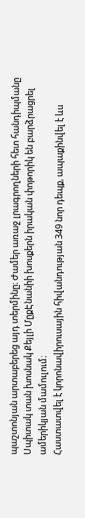պաշտոնյան արտաբերեց այդ տերմինը։ Ժամեր առաջ լրագրողների հետ հանդիպմանը Սպիտակ տան խոսնակ Քեյլի ՄըքԷնանիի խոսքերն իրական փոթորիկ են բարձրացրել ամերիկյան մամուլում։
Հաստատվել է կորոնավիրուսային հիվանդության 349 նոր դեպք, ապաքինվել է ևս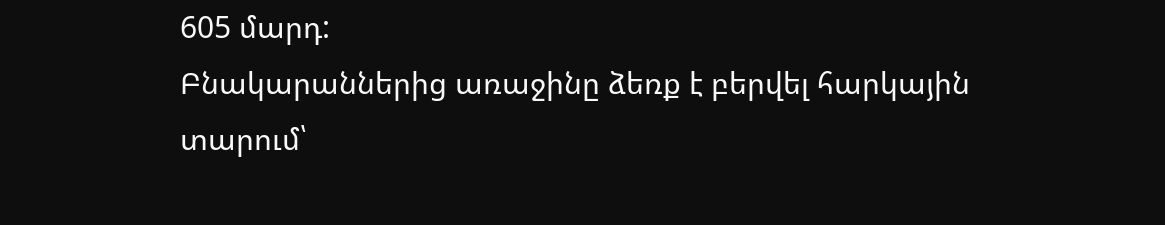605 մարդ:
Բնակարաններից առաջինը ձեռք է բերվել հարկային տարում՝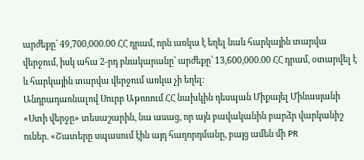արժեքը՝ 49,700,000.00 ՀՀ դրամ, որն առկա է եղել նաև հարկային տարվա վերջում, իսկ ահա 2-րդ բնակարանը՝ արժեքը՝ 13,600,000.00 ՀՀ դրամ, օտարվել է և հարկային տարվա վերջում առկա չի եղել։
Անդրադառնալով Սուրբ Աթոռում ՀՀ նախկին դեսպան Միքայել Մինասյանի «Ստի վերջը» տեսաշարին, նա ասաց, որ այն բավականին բարձր վարկանիշ ուներ. «Շատերը սպասում էին այդ հաղորդմանը, բայց ամեն մի PR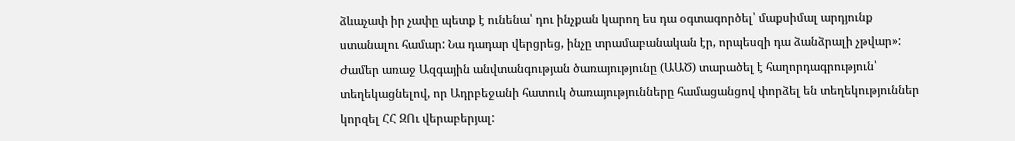ձևաչափ իր չափը պետք է ունենա՝ դու ինչքան կարող ես դա օգտագործել՝ մաքսիմալ արդյունք ստանալու համար: Նա դադար վերցրեց, ինչը տրամաբանական էր, որպեսզի դա ձանձրալի չթվար»:
Ժամեր առաջ Ազգային անվտանգության ծառայությունը (ԱԱԾ) տարածել է հաղորդագրություն՝ տեղեկացնելով, որ Ադրբեջանի հատուկ ծառայությունները համացանցով փորձել են տեղեկություններ կորզել ՀՀ ԶՈւ վերաբերյալ: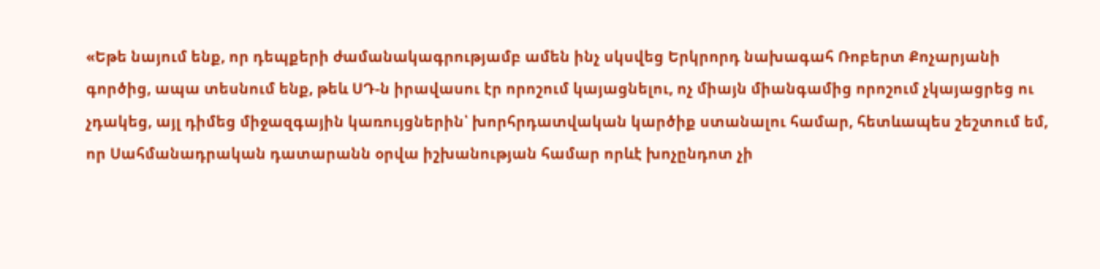«Եթե նայում ենք, որ դեպքերի ժամանակագրությամբ ամեն ինչ սկսվեց Երկրորդ նախագահ Ռոբերտ Քոչարյանի գործից, ապա տեսնում ենք, թեև ՍԴ-ն իրավասու էր որոշում կայացնելու, ոչ միայն միանգամից որոշում չկայացրեց ու չդակեց, այլ դիմեց միջազգային կառույցներին՝ խորհրդատվական կարծիք ստանալու համար, հետևապես շեշտում եմ, որ Սահմանադրական դատարանն օրվա իշխանության համար որևէ խոչընդոտ չի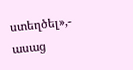ստեղծել»,- ասաց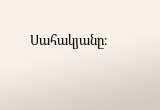Սահակյանը։